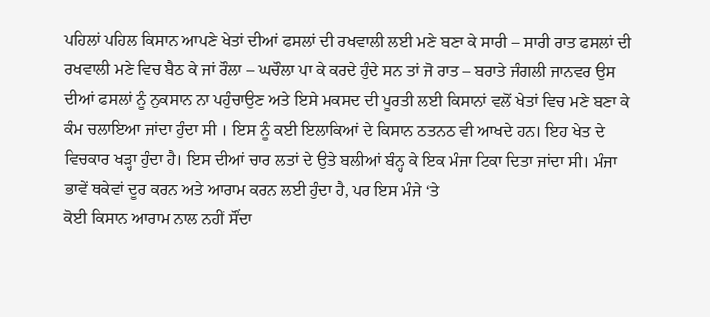ਪਹਿਲਾਂ ਪਹਿਲ ਕਿਸਾਨ ਆਪਣੇ ਖੇਤਾਂ ਦੀਆਂ ਫਸਲਾਂ ਦੀ ਰਖਵਾਲੀ ਲਈ ਮਣੇ ਬਣਾ ਕੇ ਸਾਰੀ – ਸਾਰੀ ਰਾਤ ਫਸਲਾਂ ਦੀ ਰਖਵਾਲੀ ਮਣੇ ਵਿਚ ਬੈਠ ਕੇ ਜਾਂ ਰੌਲਾ – ਘਚੌਲਾ ਪਾ ਕੇ ਕਰਦੇ ਹੁੰਦੇ ਸਨ ਤਾਂ ਜੋ ਰਾਤ – ਬਰਾਤੇ ਜੰਗਲੀ ਜਾਨਵਰ ਉਸ ਦੀਆਂ ਫਸਲਾਂ ਨੂੰ ਨੁਕਸਾਨ ਨਾ ਪਹੁੰਚਾਉਣ ਅਤੇ ਇਸੇ ਮਕਸਦ ਦੀ ਪੂਰਤੀ ਲਈ ਕਿਸਾਨਾਂ ਵਲੋਂ ਖੇਤਾਂ ਵਿਚ ਮਣੇ ਬਣਾ ਕੇ ਕੰਮ ਚਲਾਇਆ ਜਾਂਦਾ ਹੁੰਦਾ ਸੀ । ਇਸ ਨੂੰ ਕਈ ਇਲਾਕਿਆਂ ਦੇ ਕਿਸਾਨ ਠਤਨਠ ਵੀ ਆਖਦੇ ਹਨ। ਇਹ ਖੇਤ ਦੇ ਵਿਚਕਾਰ ਖੜ੍ਹਾ ਹੁੰਦਾ ਹੈ। ਇਸ ਦੀਆਂ ਚਾਰ ਲਤਾਂ ਦੇ ਉਤੇ ਬਲੀਆਂ ਬੰਨ੍ਹ ਕੇ ਇਕ ਮੰਜਾ ਟਿਕਾ ਦਿਤਾ ਜਾਂਦਾ ਸੀ। ਮੰਜਾ ਭਾਵੇਂ ਥਕੇਵਾਂ ਦੂਰ ਕਰਨ ਅਤੇ ਆਰਾਮ ਕਰਨ ਲਈ ਹੁੰਦਾ ਹੈ, ਪਰ ਇਸ ਮੰਜੇ ‘ਤੇ
ਕੋਈ ਕਿਸਾਨ ਆਰਾਮ ਨਾਲ ਨਹੀਂ ਸੌਂਦਾ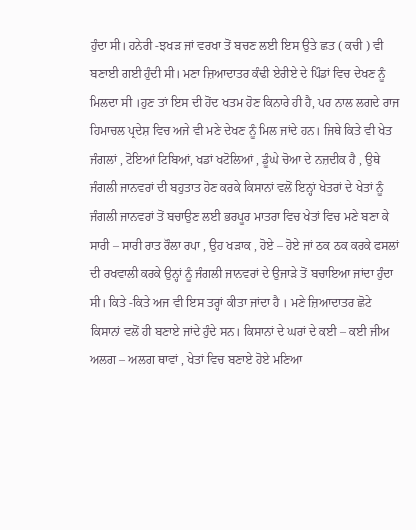ਹੁੰਦਾ ਸੀ। ਹਨੇਰੀ -ਝਖੜ ਜਾਂ ਵਰਖਾ ਤੋਂ ਬਚਣ ਲਈ ਇਸ ਉਤੇ ਛਤ ( ਕਚੀ ) ਵੀ ਬਣਾਈ ਗਈ ਹੁੰਦੀ ਸੀ। ਮਣਾ ਜ਼ਿਆਦਾਤਰ ਕੰਢੀ ਏਰੀਏ ਦੇ ਪਿੰਡਾਂ ਵਿਚ ਦੇਖਣ ਨੂੰ ਮਿਲਦਾ ਸੀ ।ਹੁਣ ਤਾਂ ਇਸ ਦੀ ਹੋਂਦ ਖਤਮ ਹੋਣ ਕਿਨਾਰੇ ਹੀ ਹੈ, ਪਰ ਨਾਲ ਲਗਦੇ ਰਾਜ ਹਿਮਾਚਲ ਪ੍ਰਦੇਸ਼ ਵਿਚ ਅਜੇ ਵੀ ਮਣੇ ਦੇਖਣ ਨੂੰ ਮਿਲ ਜਾਂਦੇ ਹਨ। ਜਿਥੇ ਕਿਤੇ ਵੀ ਖੇਤ ਜੰਗਲਾਂ , ਟੋਇਆਂ ਟਿਬਿਆਂ, ਖਡਾਂ ਖਟੋਲਿਆਂ , ਡੂੰਘੇ ਚੋਆ ਦੇ ਨਜ਼ਦੀਕ ਹੈ , ਉਥੇ ਜੰਗਲੀ ਜਾਨਵਰਾਂ ਦੀ ਬਹੁਤਾਤ ਹੋਣ ਕਰਕੇ ਕਿਸਾਨਾਂ ਵਲੋਂ ਇਨ੍ਹਾਂ ਖੇਤਰਾਂ ਦੇ ਖੇਤਾਂ ਨੂੰ ਜੰਗਲੀ ਜਾਨਵਰਾਂ ਤੋਂ ਬਚਾਉਣ ਲਈ ਭਰਪੂਰ ਮਾਤਰਾ ਵਿਚ ਖੇਤਾਂ ਵਿਚ ਮਣੇ ਬਣਾ ਕੇ ਸਾਰੀ – ਸਾਰੀ ਰਾਤ ਰੌਲਾ ਰਪਾ , ਉਹ ਖੜਾਕ , ਹੋਏ – ਹੋਏ ਜਾਂ ਠਕ ਠਕ ਕਰਕੇ ਫਸਲਾਂ ਦੀ ਰਖਵਾਲੀ ਕਰਕੇ ਉਨ੍ਹਾਂ ਨੂੰ ਜੰਗਲੀ ਜਾਨਵਰਾਂ ਦੇ ਉਜਾੜੇ ਤੋਂ ਬਚਾਇਆ ਜਾਂਦਾ ਹੁੰਦਾ ਸੀ। ਕਿਤੇ -ਕਿਤੇ ਅਜ ਵੀ ਇਸ ਤਰ੍ਹਾਂ ਕੀਤਾ ਜਾਂਦਾ ਹੈ । ਮਣੇ ਜ਼ਿਆਦਾਤਰ ਛੋਟੇ ਕਿਸਾਨਾਂ ਵਲੋਂ ਹੀ ਬਣਾਏ ਜਾਂਦੇ ਹੁੰਦੇ ਸਨ। ਕਿਸਾਨਾਂ ਦੇ ਘਰਾਂ ਦੇ ਕਈ – ਕਈ ਜੀਅ ਅਲਗ – ਅਲਗ ਥਾਵਾਂ , ਖੇਤਾਂ ਵਿਚ ਬਣਾਏ ਹੋਏ ਮਣਿਆ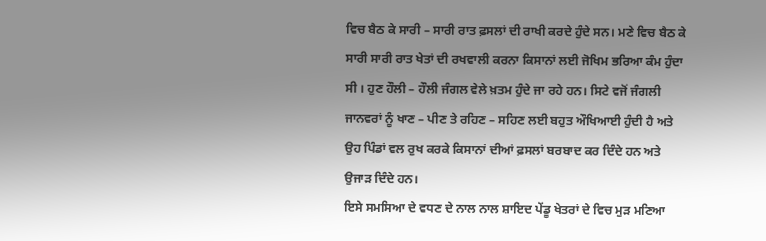ਵਿਚ ਬੈਠ ਕੇ ਸਾਰੀ – ਸਾਰੀ ਰਾਤ ਫ਼ਸਲਾਂ ਦੀ ਰਾਖੀ ਕਰਦੇ ਹੁੰਦੇ ਸਨ। ਮਣੇ ਵਿਚ ਬੈਠ ਕੇ ਸਾਰੀ ਸਾਰੀ ਰਾਤ ਖੇਤਾਂ ਦੀ ਰਖਵਾਲੀ ਕਰਨਾ ਕਿਸਾਨਾਂ ਲਈ ਜੋਖਿਮ ਭਰਿਆ ਕੰਮ ਹੁੰਦਾ ਸੀ । ਹੁਣ ਹੌਲੀ – ਹੌਲੀ ਜੰਗਲ ਵੇਲੇ ਖ਼ਤਮ ਹੁੰਦੇ ਜਾ ਰਹੇ ਹਨ। ਸਿਟੇ ਵਜੋਂ ਜੰਗਲੀ ਜਾਨਵਰਾਂ ਨੂੰ ਖਾਣ – ਪੀਣ ਤੇ ਰਹਿਣ – ਸਹਿਣ ਲਈ ਬਹੁਤ ਔਖਿਆਈ ਹੁੰਦੀ ਹੈ ਅਤੇ ਉਹ ਪਿੰਡਾਂ ਵਲ ਰੁਖ ਕਰਕੇ ਕਿਸਾਨਾਂ ਦੀਆਂ ਫ਼ਸਲਾਂ ਬਰਬਾਦ ਕਰ ਦਿੰਦੇ ਹਨ ਅਤੇ ਉਜਾੜ ਦਿੰਦੇ ਹਨ।
ਇਸੇ ਸਮਸਿਆ ਦੇ ਵਧਣ ਦੇ ਨਾਲ ਨਾਲ ਸ਼ਾਇਦ ਪੇਂਡੂ ਖੇਤਰਾਂ ਦੇ ਵਿਚ ਮੁੜ ਮਣਿਆ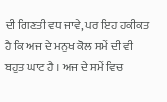ਦੀ ਗਿਣਤੀ ਵਧ ਜਾਵੇ, ਪਰ ਇਹ ਹਕੀਕਤ ਹੈ ਕਿ ਅਜ ਦੇ ਮਨੁਖ ਕੋਲ ਸਮੇਂ ਦੀ ਵੀ ਬਹੁਤ ਘਾਟ ਹੈ । ਅਜ ਦੇ ਸਮੇਂ ਵਿਚ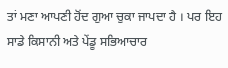ਤਾਂ ਮਣਾ ਆਪਣੀ ਹੋਂਦ ਗੁਆ ਚੁਕਾ ਜਾਪਦਾ ਹੈ । ਪਰ ਇਹ ਸਾਡੇ ਕਿਸਾਨੀ ਅਤੇ ਪੇਂਡੂ ਸਭਿਆਚਾਰ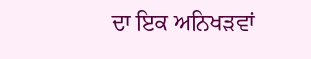ਦਾ ਇਕ ਅਨਿਖੜਵਾਂ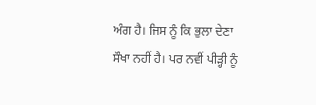ਅੰਗ ਹੈ। ਜਿਸ ਨੂੰ ਕਿ ਭੁਲਾ ਦੇਣਾ ਸੌਖਾ ਨਹੀਂ ਹੈ। ਪਰ ਨਵੀਂ ਪੀੜ੍ਹੀ ਨੂੰ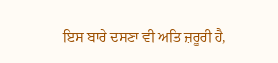ਇਸ ਬਾਰੇ ਦਸਣਾ ਵੀ ਅਤਿ ਜ਼ਰੂਰੀ ਹੈ,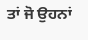ਤਾਂ ਜੋ ਉਹਨਾਂ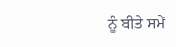ਨੂੰ ਬੀਤੇ ਸਮੇਂ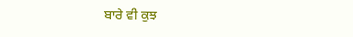ਬਾਰੇ ਵੀ ਕੁਝ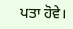ਪਤਾ ਹੋਵੇ।